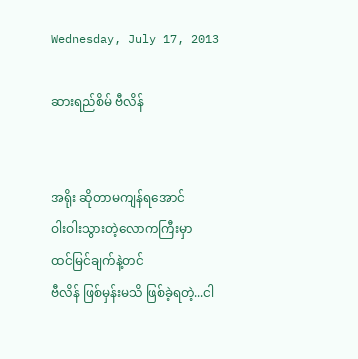Wednesday, July 17, 2013

ဆားရည်စိမ် ဗီလိန်


အရိုး ဆိုတာမကျန်ရအောင်
ဝါးဝါးသွားတဲ့လောကကြီးမှာ
ထင်မြင်ချက်နဲ့တင်
ဗီလိန် ဖြစ်မှန်းမသိ ဖြစ်ခဲ့ရတဲ့...ငါ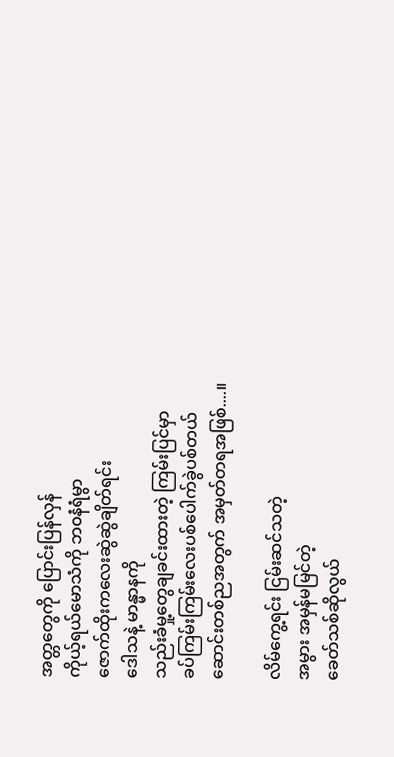အတ္တတွေကို ပြောင်းပြန်လှန်
ကိုယ့်ရယ်မောသံကို ဘ၀နံရံမွာ
ဇောက်ထိုးကလေးဆွဲဆွဲချိတ်ရင်း
ဒေါသနဲ့ မာန္မာနကို
သည်းခံမှု့တွေချခင်းထားတဲ့ ကြမ်းပြင်မှာ
ခပ်ကြမ်းကြမ်းလေးပစ်ပေါက်ခွဲပစ်တယ်
ဆောင်းတစ်ညအတွက် အမှတ်တရအဖြစ်....။

လိမ်ကွေ့ရင်း ငြမ်းဆင်သတဲ့
အမွား အမှန်မမြင်တဲ့
ခေတ်သစ်ဆိုလွယ်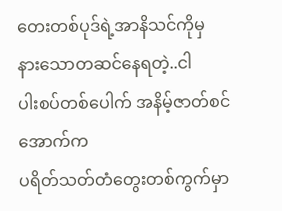တေးတစ်ပုဒ်ရဲ့အာနိသင်ကိုမှ
နားသောတဆင်နေရတဲ့..ငါ
ပါးစပ်တစ်ပေါက် အနိမ့်ဇာတ်စင်အောက်က
ပရိတ်သတ်တံတွေးတစ်ကွက်မှာ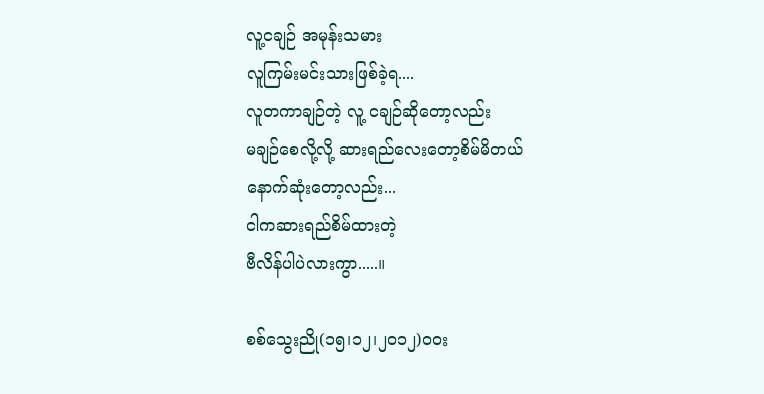လူ့ငချဉ် အမုန်းသမား
လူကြမ်းမင်းသားဖြစ်ခဲ့ရ....
လူတကာချဉ်တဲ့ လူ့ ငချဉ်ဆိုတော့လည်း
မချဉ်စေလို့လို့ ဆားရည်လေးတော့စိမ်မိတယ်
နောက်ဆုံးတော့လည်း...
ငါကဆားရည်စိမ်ထားတဲ့
ဗီလိန်ပါပဲလားကွာ.....။

စစ်သွေးညို(၁၅၊၁၂၊၂၀၁၂)၀၀း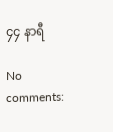၄၄ နာရီ

No comments: